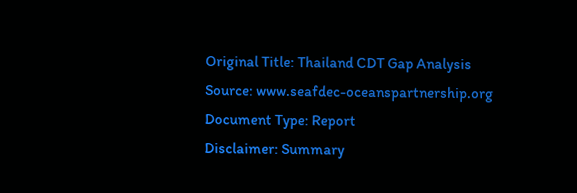Original Title: Thailand CDT Gap Analysis
Source: www.seafdec-oceanspartnership.org
Document Type: Report
Disclaimer: Summary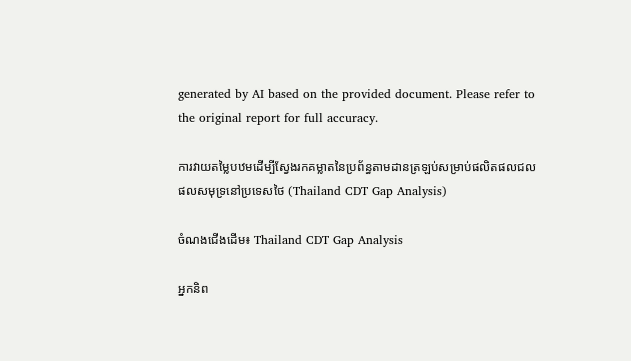generated by AI based on the provided document. Please refer to the original report for full accuracy.

ការវាយតម្លៃបឋមដើម្បីស្វែងរកគម្លាតនៃប្រព័ន្ធតាមដានត្រឡប់សម្រាប់ផលិតផលជលផលសមុទ្រនៅប្រទេសថៃ (Thailand CDT Gap Analysis)

ចំណងជើងដើម៖ Thailand CDT Gap Analysis

អ្នកនិព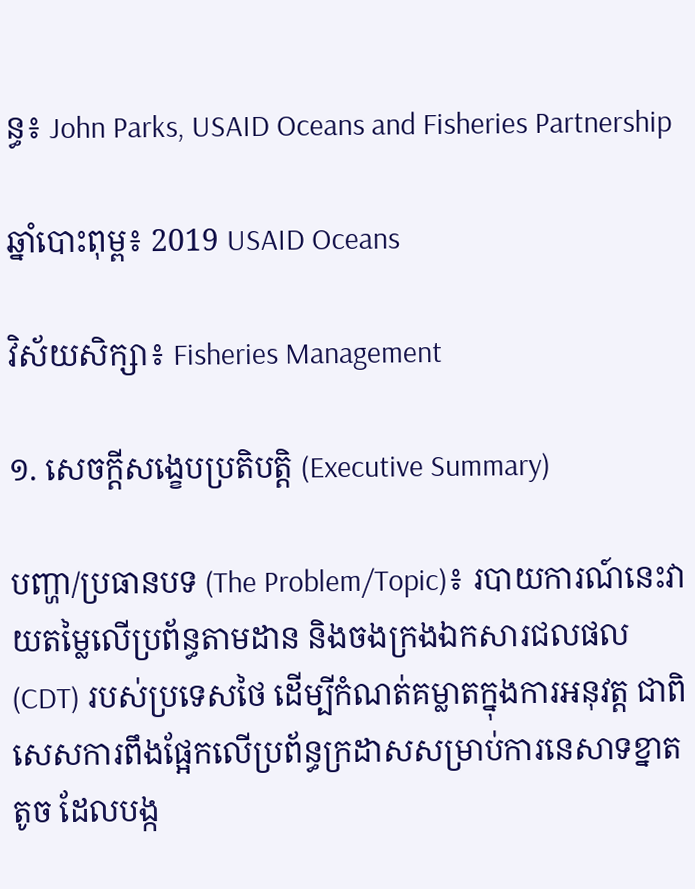ន្ធ៖ John Parks, USAID Oceans and Fisheries Partnership

ឆ្នាំបោះពុម្ព៖ 2019 USAID Oceans

វិស័យសិក្សា៖ Fisheries Management

១. សេចក្តីសង្ខេបប្រតិបត្តិ (Executive Summary)

បញ្ហា/ប្រធានបទ (The Problem/Topic)៖ របាយការណ៍នេះវាយតម្លៃលើប្រព័ន្ធតាមដាន និងចងក្រងឯកសារជលផល (CDT) របស់ប្រទេសថៃ ដើម្បីកំណត់គម្លាតក្នុងការអនុវត្ត ជាពិសេសការពឹងផ្អែកលើប្រព័ន្ធក្រដាសសម្រាប់ការនេសាទខ្នាតតូច ដែលបង្ក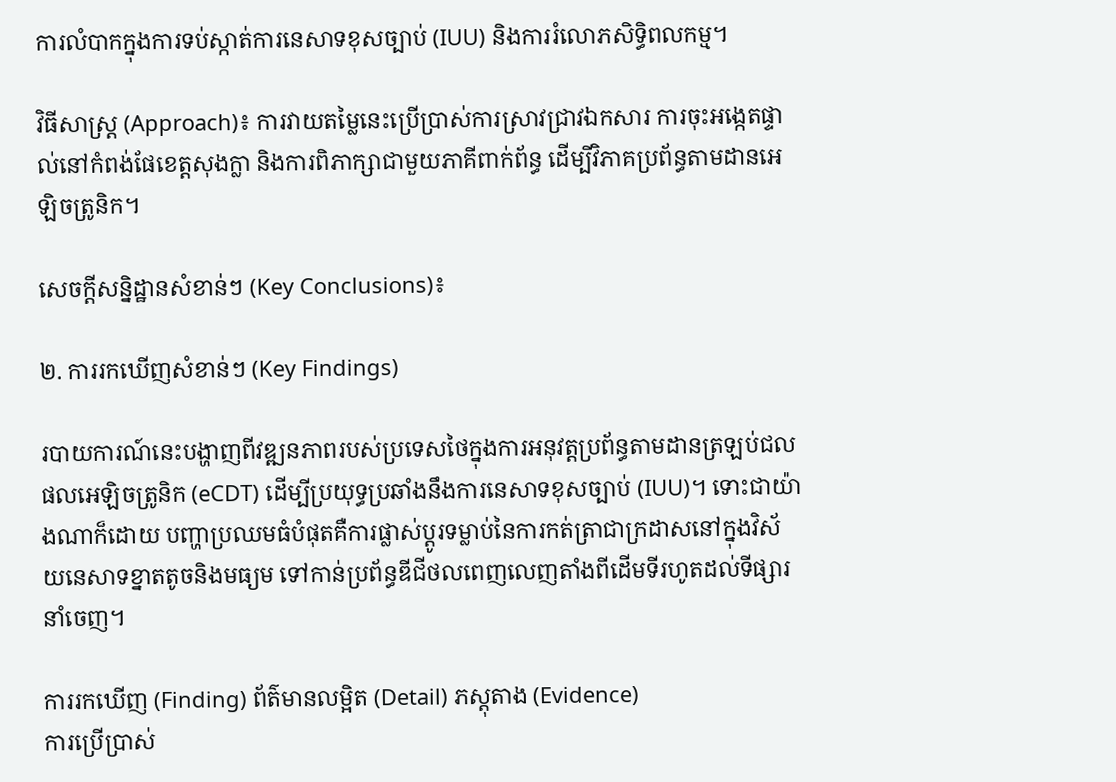ការលំបាកក្នុងការទប់ស្កាត់ការនេសាទខុសច្បាប់ (IUU) និងការរំលោភសិទ្ធិពលកម្ម។

វិធីសាស្ត្រ (Approach)៖ ការវាយតម្លៃនេះប្រើប្រាស់ការស្រាវជ្រាវឯកសារ ការចុះអង្កេតផ្ទាល់នៅកំពង់ផែខេត្តសុងក្លា និងការពិភាក្សាជាមួយភាគីពាក់ព័ន្ធ ដើម្បីវិភាគប្រព័ន្ធតាមដានអេឡិចត្រូនិក។

សេចក្តីសន្និដ្ឋានសំខាន់ៗ (Key Conclusions)៖

២. ការរកឃើញសំខាន់ៗ (Key Findings)

របាយការណ៍នេះបង្ហាញពីវឌ្ឍនភាពរបស់ប្រទេសថៃក្នុងការអនុវត្តប្រព័ន្ធតាមដានត្រឡប់ជលផលអេឡិចត្រូនិក (eCDT) ដើម្បីប្រយុទ្ធប្រឆាំងនឹងការនេសាទខុសច្បាប់ (IUU)។ ទោះជាយ៉ាងណាក៏ដោយ បញ្ហាប្រឈមធំបំផុតគឺការផ្លាស់ប្តូរទម្លាប់នៃការកត់ត្រាជាក្រដាសនៅក្នុងវិស័យនេសាទខ្នាតតូចនិងមធ្យម ទៅកាន់ប្រព័ន្ធឌីជីថលពេញលេញតាំងពីដើមទីរហូតដល់ទីផ្សារនាំចេញ។

ការរកឃើញ (Finding) ព័ត៌មានលម្អិត (Detail) ភស្តុតាង (Evidence)
ការប្រើប្រាស់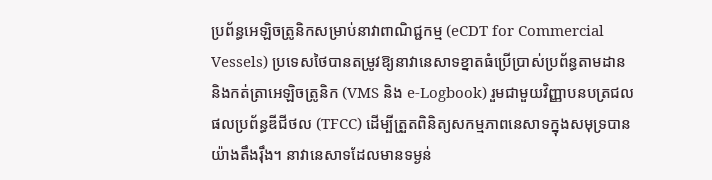ប្រព័ន្ធអេឡិចត្រូនិកសម្រាប់នាវាពាណិជ្ជកម្ម (eCDT for Commercial Vessels) ប្រទេសថៃបានតម្រូវឱ្យនាវានេសាទខ្នាតធំប្រើប្រាស់ប្រព័ន្ធតាមដាន និងកត់ត្រាអេឡិចត្រូនិក (VMS និង e-Logbook) រួមជាមួយវិញ្ញាបនបត្រជលផលប្រព័ន្ធឌីជីថល (TFCC) ដើម្បីត្រួតពិនិត្យសកម្មភាពនេសាទក្នុងសមុទ្របានយ៉ាងតឹងរ៉ឹង។ នាវានេសាទដែលមានទម្ងន់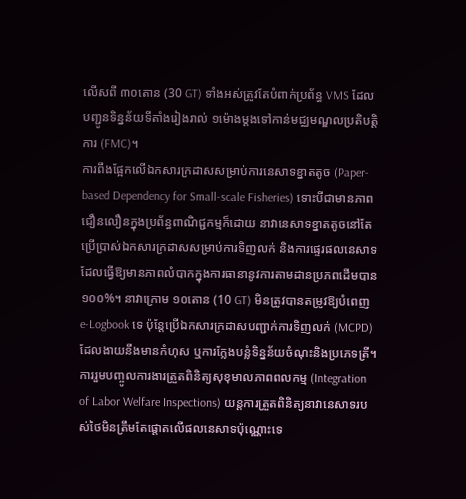លើសពី ៣០តោន (30 GT) ទាំងអស់ត្រូវតែបំពាក់ប្រព័ន្ធ VMS ដែលបញ្ជូនទិន្នន័យទីតាំងរៀងរាល់ ១ម៉ោងម្តងទៅកាន់មជ្ឈមណ្ឌលប្រតិបត្តិការ (FMC)។
ការពឹងផ្អែកលើឯកសារក្រដាសសម្រាប់ការនេសាទខ្នាតតូច (Paper-based Dependency for Small-scale Fisheries) ទោះបីជាមានភាពជឿនលឿនក្នុងប្រព័ន្ធពាណិជ្ជកម្មក៏ដោយ នាវានេសាទខ្នាតតូចនៅតែប្រើប្រាស់ឯកសារក្រដាសសម្រាប់ការទិញលក់ និងការផ្ទេរផលនេសាទ ដែលធ្វើឱ្យមានភាពលំបាកក្នុងការធានានូវការតាមដានប្រភពដើមបាន ១០០%។ នាវាក្រោម ១០តោន (10 GT) មិនត្រូវបានតម្រូវឱ្យបំពេញ e-Logbook ទេ ប៉ុន្តែប្រើឯកសារក្រដាសបញ្ជាក់ការទិញលក់ (MCPD) ដែលងាយនឹងមានកំហុស ឬការក្លែងបន្លំទិន្នន័យចំណុះនិងប្រភេទត្រី។
ការរួមបញ្ចូលការងារត្រួតពិនិត្យសុខុមាលភាពពលកម្ម (Integration of Labor Welfare Inspections) យន្តការត្រួតពិនិត្យនាវានេសាទរបស់ថៃមិនត្រឹមតែផ្តោតលើផលនេសាទប៉ុណ្ណោះទេ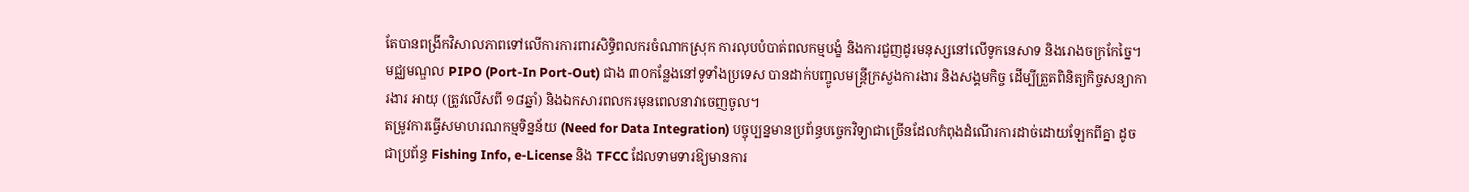តែបានពង្រីកវិសាលភាពទៅលើការការពារសិទ្ធិពលករចំណាកស្រុក ការលុបបំបាត់ពលកម្មបង្ខំ និងការជួញដូរមនុស្សនៅលើទូកនេសាទ និងរោងចក្រកែច្នៃ។ មជ្ឈមណ្ឌល PIPO (Port-In Port-Out) ជាង ៣០កន្លែងនៅទូទាំងប្រទេស បានដាក់បញ្ចូលមន្ត្រីក្រសួងការងារ និងសង្គមកិច្ច ដើម្បីត្រួតពិនិត្យកិច្ចសន្យាការងារ អាយុ (ត្រូវលើសពី ១៨ឆ្នាំ) និងឯកសារពលករមុនពេលនាវាចេញចូល។
តម្រូវការធ្វើសមាហរណកម្មទិន្នន័យ (Need for Data Integration) បច្ចុប្បន្នមានប្រព័ន្ធបច្ចេកវិទ្យាជាច្រើនដែលកំពុងដំណើរការដាច់ដោយឡែកពីគ្នា ដូចជាប្រព័ន្ធ Fishing Info, e-License និង TFCC ដែលទាមទារឱ្យមានការ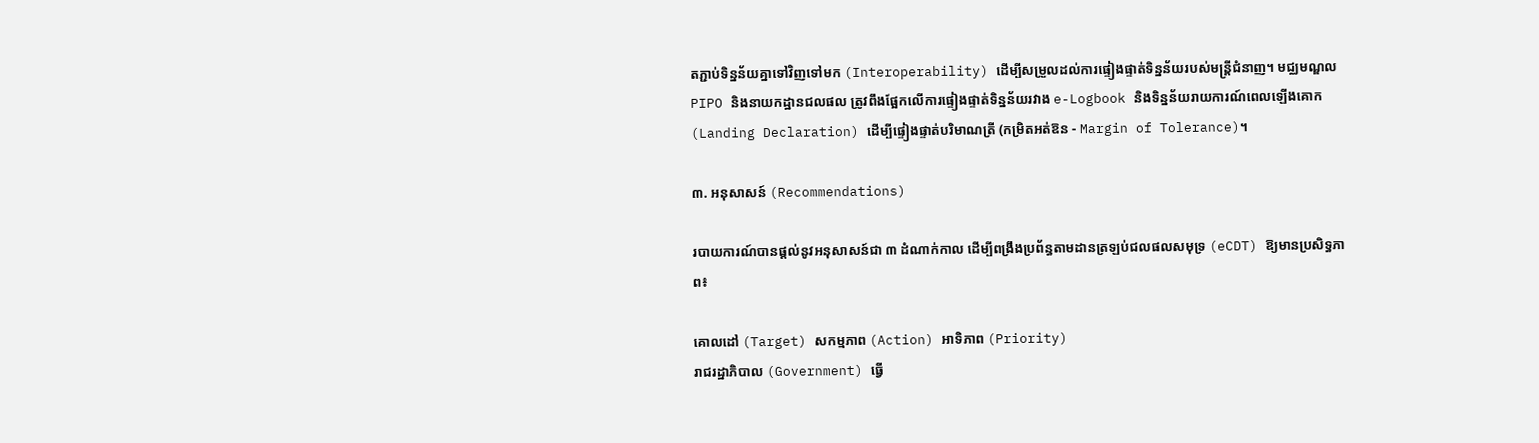តភ្ជាប់ទិន្នន័យគ្នាទៅវិញទៅមក (Interoperability) ដើម្បីសម្រួលដល់ការផ្ទៀងផ្ទាត់ទិន្នន័យរបស់មន្ត្រីជំនាញ។ មជ្ឈមណ្ឌល PIPO និងនាយកដ្ឋានជលផល ត្រូវពឹងផ្អែកលើការផ្ទៀងផ្ទាត់ទិន្នន័យរវាង e-Logbook និងទិន្នន័យរាយការណ៍ពេលឡើងគោក (Landing Declaration) ដើម្បីផ្ទៀងផ្ទាត់បរិមាណត្រី (កម្រិតអត់ឱន - Margin of Tolerance)។

៣. អនុសាសន៍ (Recommendations)

របាយការណ៍បានផ្តល់នូវអនុសាសន៍ជា ៣ ដំណាក់កាល ដើម្បីពង្រឹងប្រព័ន្ធតាមដានត្រឡប់ជលផលសមុទ្រ (eCDT) ឱ្យមានប្រសិទ្ធភាព៖

គោលដៅ (Target) សកម្មភាព (Action) អាទិភាព (Priority)
រាជរដ្ឋាភិបាល (Government) ធ្វើ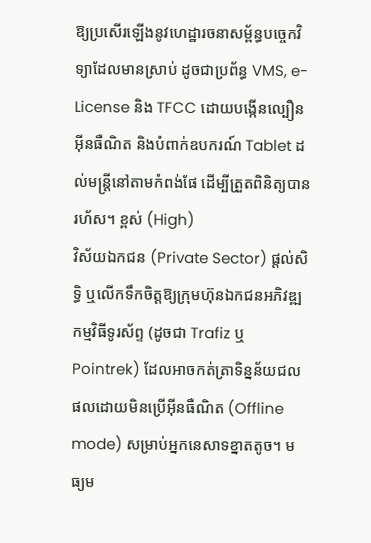ឱ្យប្រសើរឡើងនូវហេដ្ឋារចនាសម្ព័ន្ធបច្ចេកវិទ្យាដែលមានស្រាប់ ដូចជាប្រព័ន្ធ VMS, e-License និង TFCC ដោយបង្កើនល្បឿនអ៊ីនធឺណិត និងបំពាក់ឧបករណ៍ Tablet ដល់មន្ត្រីនៅតាមកំពង់ផែ ដើម្បីត្រួតពិនិត្យបានរហ័ស។ ខ្ពស់ (High)
វិស័យឯកជន (Private Sector) ផ្តល់សិទ្ធិ ឬលើកទឹកចិត្តឱ្យក្រុមហ៊ុនឯកជនអភិវឌ្ឍកម្មវិធីទូរស័ព្ទ (ដូចជា Trafiz ឬ Pointrek) ដែលអាចកត់ត្រាទិន្នន័យជលផលដោយមិនប្រើអ៊ីនធឺណិត (Offline mode) សម្រាប់អ្នកនេសាទខ្នាតតូច។ មធ្យម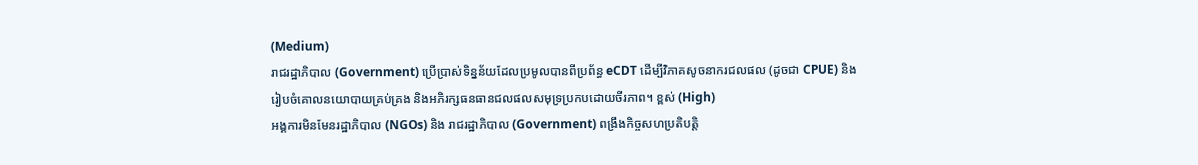(Medium)
រាជរដ្ឋាភិបាល (Government) ប្រើប្រាស់ទិន្នន័យដែលប្រមូលបានពីប្រព័ន្ធ eCDT ដើម្បីវិភាគសូចនាករជលផល (ដូចជា CPUE) និងរៀបចំគោលនយោបាយគ្រប់គ្រង និងអភិរក្សធនធានជលផលសមុទ្រប្រកបដោយចីរភាព។ ខ្ពស់ (High)
អង្គការមិនមែនរដ្ឋាភិបាល (NGOs) និង រាជរដ្ឋាភិបាល (Government) ពង្រឹងកិច្ចសហប្រតិបត្តិ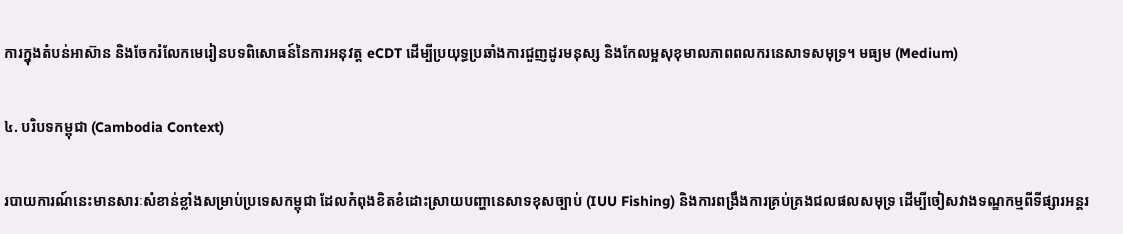ការក្នុងតំបន់អាស៊ាន និងចែករំលែកមេរៀនបទពិសោធន៍នៃការអនុវត្ត eCDT ដើម្បីប្រយុទ្ធប្រឆាំងការជួញដូរមនុស្ស និងកែលម្អសុខុមាលភាពពលករនេសាទសមុទ្រ។ មធ្យម (Medium)

៤. បរិបទកម្ពុជា (Cambodia Context)

របាយការណ៍នេះមានសារៈសំខាន់ខ្លាំងសម្រាប់ប្រទេសកម្ពុជា ដែលកំពុងខិតខំដោះស្រាយបញ្ហានេសាទខុសច្បាប់ (IUU Fishing) និងការពង្រឹងការគ្រប់គ្រងជលផលសមុទ្រ ដើម្បីចៀសវាងទណ្ឌកម្មពីទីផ្សារអន្តរ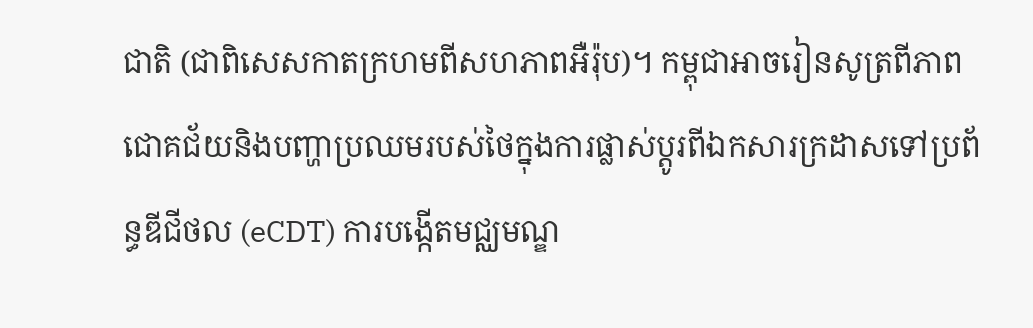ជាតិ (ជាពិសេសកាតក្រហមពីសហភាពអឺរ៉ុប)។ កម្ពុជាអាចរៀនសូត្រពីភាពជោគជ័យនិងបញ្ហាប្រឈមរបស់ថៃក្នុងការផ្លាស់ប្តូរពីឯកសារក្រដាសទៅប្រព័ន្ធឌីជីថល (eCDT) ការបង្កើតមជ្ឈមណ្ឌ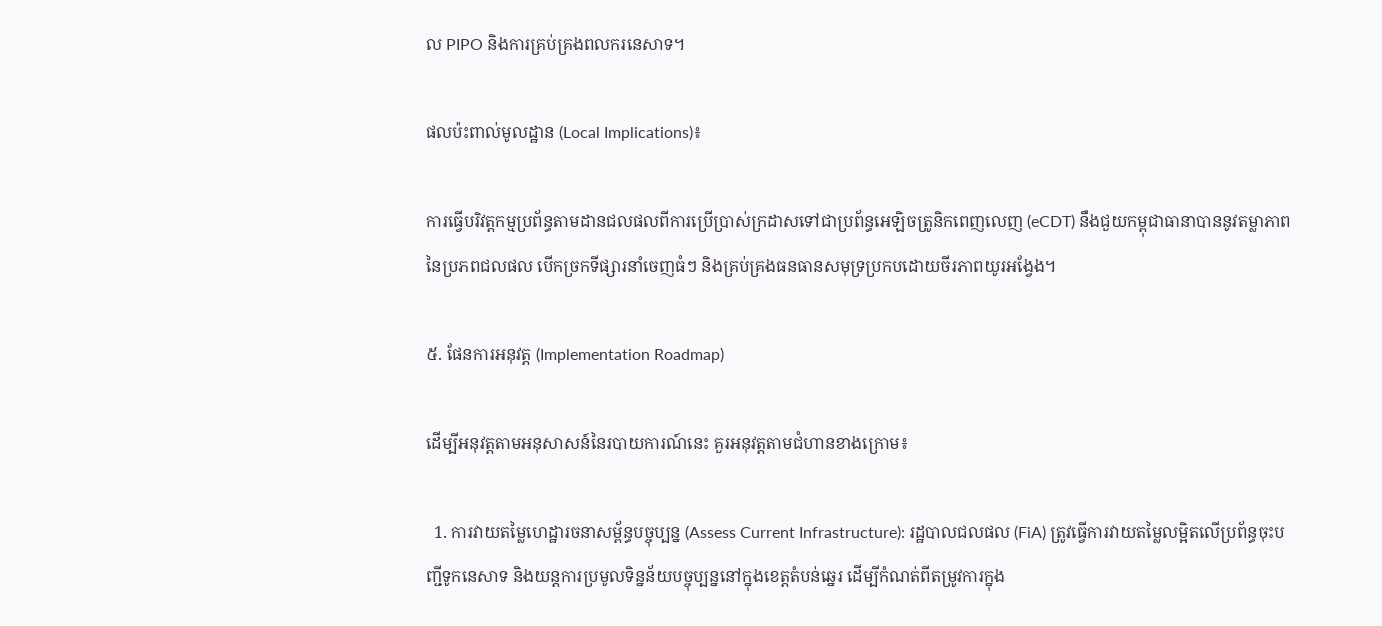ល PIPO និងការគ្រប់គ្រងពលករនេសាទ។

ផលប៉ះពាល់មូលដ្ឋាន (Local Implications)៖

ការធ្វើបរិវត្តកម្មប្រព័ន្ធតាមដានជលផលពីការប្រើប្រាស់ក្រដាសទៅជាប្រព័ន្ធអេឡិចត្រូនិកពេញលេញ (eCDT) នឹងជួយកម្ពុជាធានាបាននូវតម្លាភាពនៃប្រភពជលផល បើកច្រកទីផ្សារនាំចេញធំៗ និងគ្រប់គ្រងធនធានសមុទ្រប្រកបដោយចីរភាពយូរអង្វែង។

៥. ផែនការអនុវត្ត (Implementation Roadmap)

ដើម្បីអនុវត្តតាមអនុសាសន៍នៃរបាយការណ៍នេះ គួរអនុវត្តតាមជំហានខាងក្រោម៖

  1. ការវាយតម្លៃហេដ្ឋារចនាសម្ព័ន្ធបច្ចុប្បន្ន (Assess Current Infrastructure): រដ្ឋបាលជលផល (FiA) ត្រូវធ្វើការវាយតម្លៃលម្អិតលើប្រព័ន្ធចុះបញ្ជីទូកនេសាទ និងយន្តការប្រមូលទិន្នន័យបច្ចុប្បន្ននៅក្នុងខេត្តតំបន់ឆ្នេរ ដើម្បីកំណត់ពីតម្រូវការក្នុង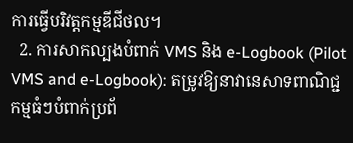ការធ្វើបរិវត្តកម្មឌីជីថល។
  2. ការសាកល្បងបំពាក់ VMS និង e-Logbook (Pilot VMS and e-Logbook): តម្រូវឱ្យនាវានេសាទពាណិជ្ជកម្មធំៗបំពាក់ប្រព័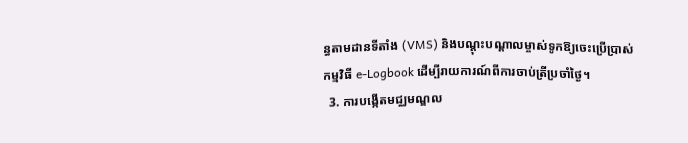ន្ធតាមដានទីតាំង (VMS) និងបណ្តុះបណ្តាលម្ចាស់ទូកឱ្យចេះប្រើប្រាស់កម្មវិធី e-Logbook ដើម្បីរាយការណ៍ពីការចាប់ត្រីប្រចាំថ្ងៃ។
  3. ការបង្កើតមជ្ឈមណ្ឌល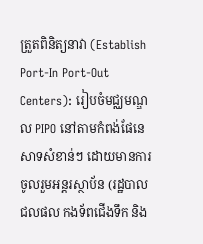ត្រួតពិនិត្យនាវា (Establish Port-In Port-Out Centers): រៀបចំមជ្ឈមណ្ឌល PIPO នៅតាមកំពង់ផែនេសាទសំខាន់ៗ ដោយមានការចូលរួមអន្តរស្ថាប័ន (រដ្ឋបាលជលផល កងទ័ពជើងទឹក និង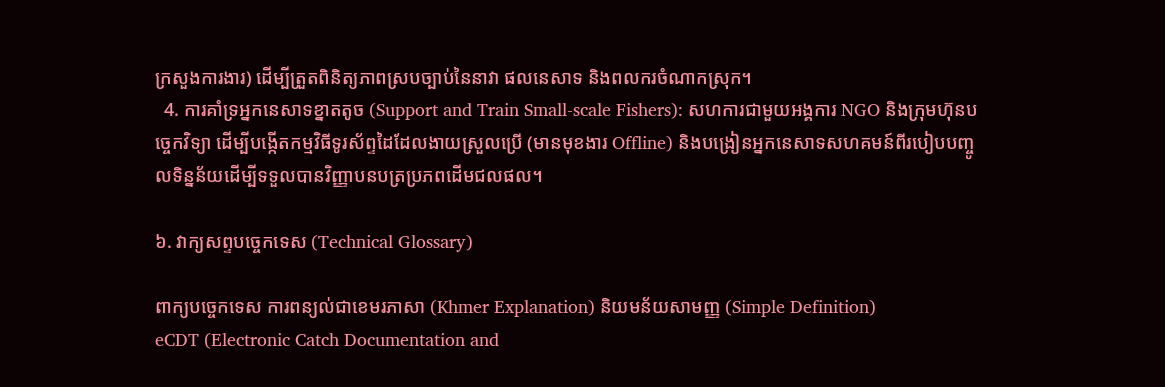ក្រសួងការងារ) ដើម្បីត្រួតពិនិត្យភាពស្របច្បាប់នៃនាវា ផលនេសាទ និងពលករចំណាកស្រុក។
  4. ការគាំទ្រអ្នកនេសាទខ្នាតតូច (Support and Train Small-scale Fishers): សហការជាមួយអង្គការ NGO និងក្រុមហ៊ុនបច្ចេកវិទ្យា ដើម្បីបង្កើតកម្មវិធីទូរស័ព្ទដៃដែលងាយស្រួលប្រើ (មានមុខងារ Offline) និងបង្រៀនអ្នកនេសាទសហគមន៍ពីរបៀបបញ្ចូលទិន្នន័យដើម្បីទទួលបានវិញ្ញាបនបត្រប្រភពដើមជលផល។

៦. វាក្យសព្ទបច្ចេកទេស (Technical Glossary)

ពាក្យបច្ចេកទេស ការពន្យល់ជាខេមរភាសា (Khmer Explanation) និយមន័យសាមញ្ញ (Simple Definition)
eCDT (Electronic Catch Documentation and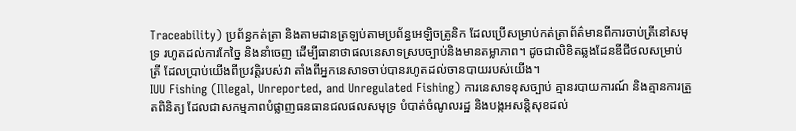Traceability) ប្រព័ន្ធកត់ត្រា និងតាមដានត្រឡប់តាមប្រព័ន្ធអេឡិចត្រូនិក ដែលប្រើសម្រាប់កត់ត្រាព័ត៌មានពីការចាប់ត្រីនៅសមុទ្រ រហូតដល់ការកែច្នៃ និងនាំចេញ ដើម្បីធានាថាផលនេសាទស្របច្បាប់និងមានតម្លាភាព។ ដូចជាលិខិតឆ្លងដែនឌីជីថលសម្រាប់ត្រី ដែលប្រាប់យើងពីប្រវត្តិរបស់វា តាំងពីអ្នកនេសាទចាប់បានរហូតដល់ចានបាយរបស់យើង។
IUU Fishing (Illegal, Unreported, and Unregulated Fishing) ការនេសាទខុសច្បាប់ គ្មានរបាយការណ៍ និងគ្មានការត្រួតពិនិត្យ ដែលជាសកម្មភាពបំផ្លាញធនធានជលផលសមុទ្រ បំបាត់ចំណូលរដ្ឋ និងបង្កអសន្តិសុខដល់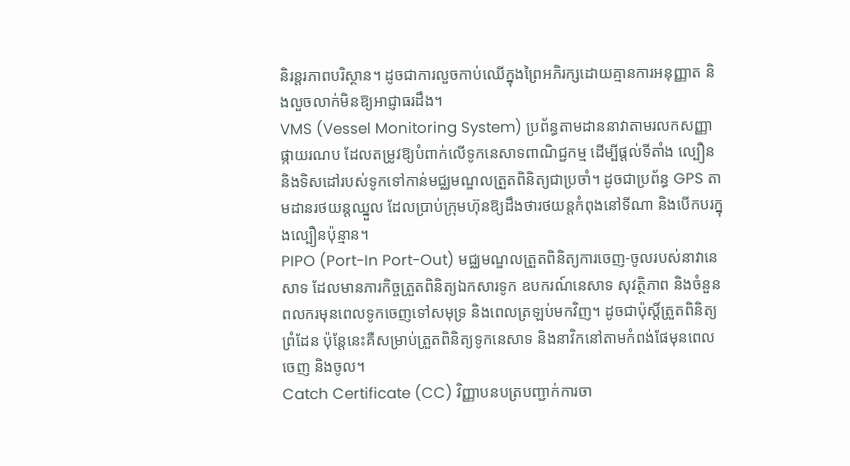និរន្តរភាពបរិស្ថាន។ ដូចជាការលួចកាប់ឈើក្នុងព្រៃអភិរក្សដោយគ្មានការអនុញ្ញាត និងលួចលាក់មិនឱ្យអាជ្ញាធរដឹង។
VMS (Vessel Monitoring System) ប្រព័ន្ធតាមដាននាវាតាមរលកសញ្ញាផ្កាយរណប ដែលតម្រូវឱ្យបំពាក់លើទូកនេសាទពាណិជ្ជកម្ម ដើម្បីផ្តល់ទីតាំង ល្បឿន និងទិសដៅរបស់ទូកទៅកាន់មជ្ឈមណ្ឌលត្រួតពិនិត្យជាប្រចាំ។ ដូចជាប្រព័ន្ធ GPS តាមដានរថយន្តឈ្នួល ដែលប្រាប់ក្រុមហ៊ុនឱ្យដឹងថារថយន្តកំពុងនៅទីណា និងបើកបរក្នុងល្បឿនប៉ុន្មាន។
PIPO (Port-In Port-Out) មជ្ឈមណ្ឌលត្រួតពិនិត្យការចេញ-ចូលរបស់នាវានេសាទ ដែលមានភារកិច្ចត្រួតពិនិត្យឯកសារទូក ឧបករណ៍នេសាទ សុវត្ថិភាព និងចំនួនពលករមុនពេលទូកចេញទៅសមុទ្រ និងពេលត្រឡប់មកវិញ។ ដូចជាប៉ុស្តិ៍ត្រួតពិនិត្យព្រំដែន ប៉ុន្តែនេះគឺសម្រាប់ត្រួតពិនិត្យទូកនេសាទ និងនាវិកនៅតាមកំពង់ផែមុនពេលចេញ និងចូល។
Catch Certificate (CC) វិញ្ញាបនបត្របញ្ជាក់ការចា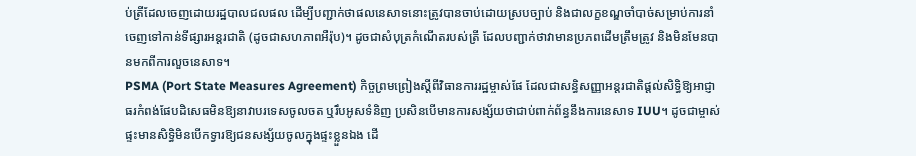ប់ត្រីដែលចេញដោយរដ្ឋបាលជលផល ដើម្បីបញ្ជាក់ថាផលនេសាទនោះត្រូវបានចាប់ដោយស្របច្បាប់ និងជាលក្ខខណ្ឌចាំបាច់សម្រាប់ការនាំចេញទៅកាន់ទីផ្សារអន្តរជាតិ (ដូចជាសហភាពអឺរ៉ុប)។ ដូចជាសំបុត្រកំណើតរបស់ត្រី ដែលបញ្ជាក់ថាវាមានប្រភពដើមត្រឹមត្រូវ និងមិនមែនបានមកពីការលួចនេសាទ។
PSMA (Port State Measures Agreement) កិច្ចព្រមព្រៀងស្តីពីវិធានការរដ្ឋម្ចាស់ផែ ដែលជាសន្ធិសញ្ញាអន្តរជាតិផ្តល់សិទ្ធិឱ្យអាជ្ញាធរកំពង់ផែបដិសេធមិនឱ្យនាវាបរទេសចូលចត ឬរឹបអូសទំនិញ ប្រសិនបើមានការសង្ស័យថាជាប់ពាក់ព័ន្ធនឹងការនេសាទ IUU។ ដូចជាម្ចាស់ផ្ទះមានសិទ្ធិមិនបើកទ្វារឱ្យជនសង្ស័យចូលក្នុងផ្ទះខ្លួនឯង ដើ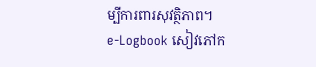ម្បីការពារសុវត្ថិភាព។
e-Logbook សៀវភៅក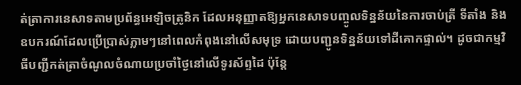ត់ត្រាការនេសាទតាមប្រព័ន្ធអេឡិចត្រូនិក ដែលអនុញ្ញាតឱ្យអ្នកនេសាទបញ្ចូលទិន្នន័យនៃការចាប់ត្រី ទីតាំង និងឧបករណ៍ដែលប្រើប្រាស់ភ្លាមៗនៅពេលកំពុងនៅលើសមុទ្រ ដោយបញ្ជូនទិន្នន័យទៅដីគោកផ្ទាល់។ ដូចជាកម្មវិធីបញ្ជីកត់ត្រាចំណូលចំណាយប្រចាំថ្ងៃនៅលើទូរស័ព្ទដៃ ប៉ុន្តែ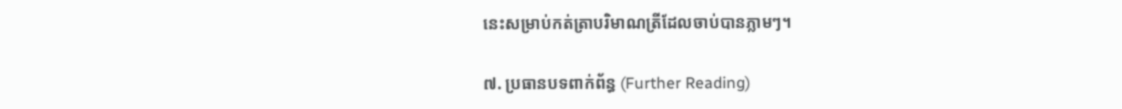នេះសម្រាប់កត់ត្រាបរិមាណត្រីដែលចាប់បានភ្លាមៗ។

៧. ប្រធានបទពាក់ព័ន្ធ (Further Reading)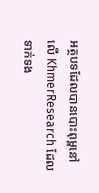អត្ថបទដែលបានបោះពុម្ពនៅលើ KhmerResearch ដែលទាក់ទង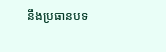នឹងប្រធានបទ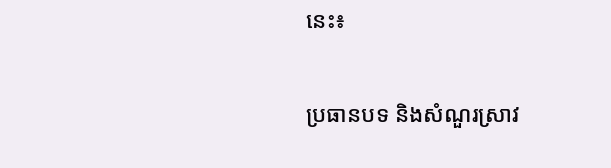នេះ៖

ប្រធានបទ និងសំណួរស្រាវ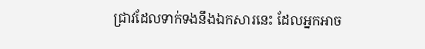ជ្រាវដែលទាក់ទងនឹងឯកសារនេះ ដែលអ្នកអាច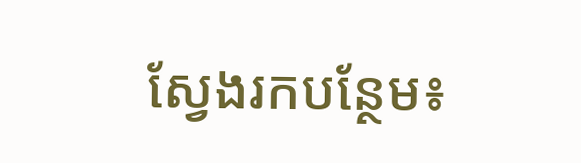ស្វែងរកបន្ថែម៖